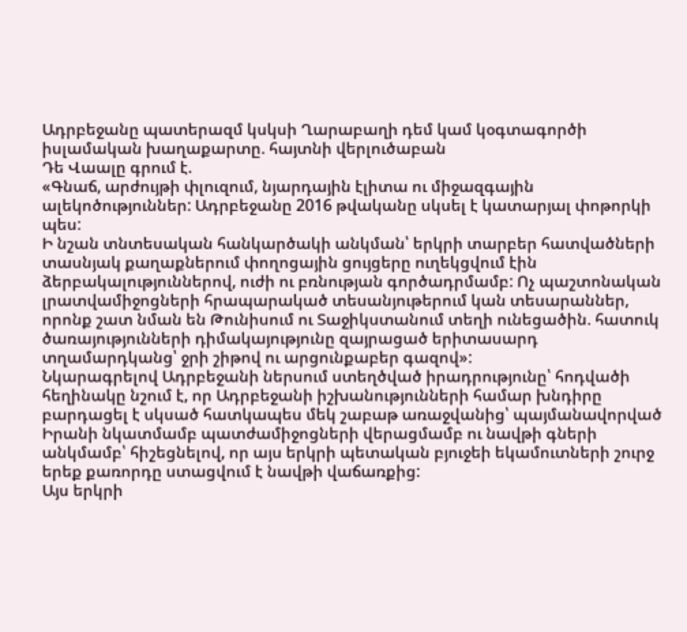Ադրբեջանը պատերազմ կսկսի Ղարաբաղի դեմ կամ կօգտագործի իսլամական խաղաքարտը. հայտնի վերլուծաբան
Դե Վաալը գրում է.
«Գնաճ, արժույթի փլուզում, նյարդային էլիտա ու միջազգային ալեկոծություններ: Ադրբեջանը 2016 թվականը սկսել է կատարյալ փոթորկի պես:
Ի նշան տնտեսական հանկարծակի անկման՝ երկրի տարբեր հատվածների տասնյակ քաղաքներում փողոցային ցույցերը ուղեկցվում էին ձերբակալություններով, ուժի ու բռնության գործադրմամբ: Ոչ պաշտոնական լրատվամիջոցների հրապարակած տեսանյութերում կան տեսարաններ, որոնք շատ նման են Թունիսում ու Տաջիկստանում տեղի ունեցածին. հատուկ ծառայությունների դիմակայությունը զայրացած երիտասարդ տղամարդկանց՝ ջրի շիթով ու արցունքաբեր գազով»:
Նկարագրելով Ադրբեջանի ներսում ստեղծված իրադրությունը՝ հոդվածի հեղինակը նշում է, որ Ադրբեջանի իշխանությունների համար խնդիրը բարդացել է սկսած հատկապես մեկ շաբաթ առաջվանից՝ պայմանավորված Իրանի նկատմամբ պատժամիջոցների վերացմամբ ու նավթի գների անկմամբ՝ հիշեցնելով, որ այս երկրի պետական բյուջեի եկամուտների շուրջ երեք քառորդը ստացվում է նավթի վաճառքից:
Այս երկրի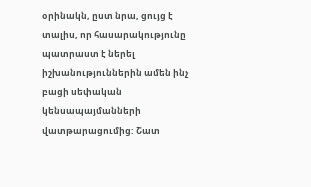օրինակն, ըստ նրա, ցույց է տալիս, որ հասարակությունը պատրաստ է ներել իշխանություններին ամեն ինչ բացի սեփական կենսապայմանների վատթարացումից: Շատ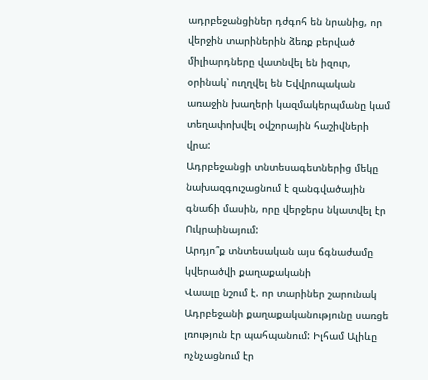ադրբեջանցիներ դժգոհ են նրանից, որ վերջին տարիներին ձեռք բերված միլիարդները վատնվել են իզուր, օրինակ՝ ուղղվել են Եվվրոպական առաջին խաղերի կազմակերպմանը կամ տեղափոխվել օվշորային հաշիվների վրա:
Ադրբեջանցի տնտեսագետներից մեկը նախազգուշացնում է զանգվածային գնաճի մասին, որը վերջերս նկատվել էր Ուկրաինայում:
Արդյո՞ք տնտեսական այս ճգնաժամը կվերածվի քաղաքականի
Վաալը նշում է. որ տարիներ շարունակ Ադրբեջանի քաղաքականությունը սառցե լռություն էր պահպանում: Իլհամ Ալիևը ոչնչացնում էր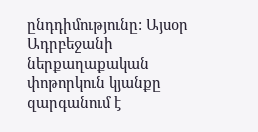ընդդիմությունը: Այսօր Ադրբեջանի ներքաղաքական փոթորկուն կյանքը զարգանում է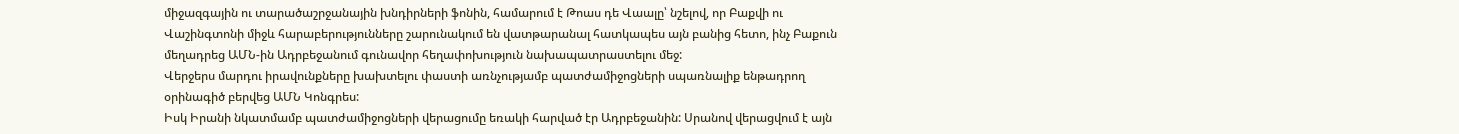միջազգային ու տարածաշրջանային խնդիրների ֆոնին, համարում է Թոաս դե Վաալը՝ նշելով, որ Բաքվի ու Վաշինգտոնի միջև հարաբերությունները շարունակում են վատթարանալ հատկապես այն բանից հետո, ինչ Բաքուն մեղադրեց ԱՄՆ-ին Ադրբեջանում գունավոր հեղափոխություն նախապատրաստելու մեջ:
Վերջերս մարդու իրավունքները խախտելու փաստի առնչությամբ պատժամիջոցների սպառնալիք ենթադրող օրինագիծ բերվեց ԱՄՆ Կոնգրես:
Իսկ Իրանի նկատմամբ պատժամիջոցների վերացումը եռակի հարված էր Ադրբեջանին: Սրանով վերացվում է այն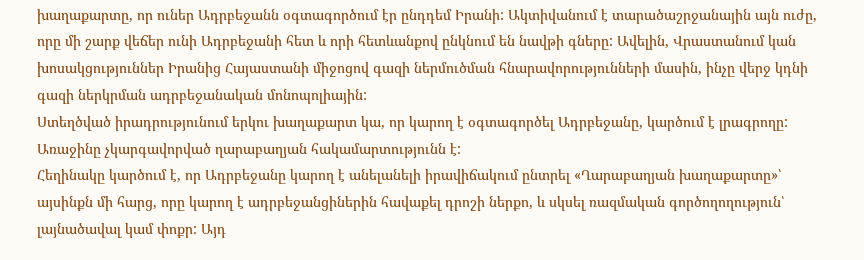խաղաքարտը, որ ուներ Ադրբեջանն օգտագործում էր ընդդեմ Իրանի: Ակտիվանում է տարածաշրջանային այն ուժը, որը մի շարք վեճեր ունի Ադրբեջանի հետ և որի հետևանքով ընկնում են նավթի գները: Ավելին, Վրաստանում կան խոսակցություններ Իրանից Հայաստանի միջոցով գազի ներմուծման հնարավորությունների մասին, ինչը վերջ կդնի գազի ներկրման ադրբեջանական մոնոպոլիային:
Ստեղծված իրադրությունում երկու խաղաքարտ կա, որ կարող է օգտագործել Ադրբեջանը, կարծում է լրագրողը:
Առաջինը չկարգավորված ղարաբաղյան հակամարտությունն է:
Հեղինակը կարծում է, որ Ադրբեջանը կարող է անելանելի իրավիճակում ընտրել «Ղարաբաղյան խաղաքարտը»՝ այսինքն մի հարց, որը կարող է ադրբեջանցիներին հավաքել դրոշի ներքո, և սկսել ռազմական գործողողություն՝ լայնածավալ կամ փոքր: Այդ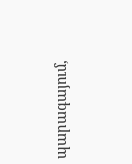պարագայում,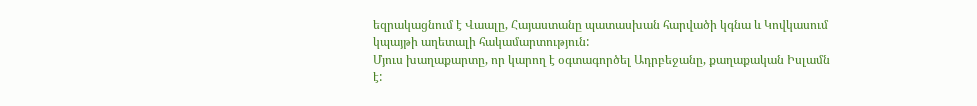եզրակացնում է Վաալը, Հայաստանը պատասխան հարվածի կգնա և Կովկասում կպայթի աղետալի հակամարտություն:
Մյուս խաղաքարտը, որ կարող է օգտագործել Ադրբեջանը, քաղաքական Իսլամն է: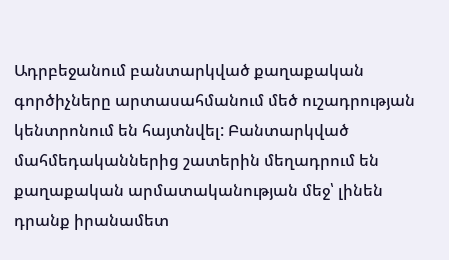Ադրբեջանում բանտարկված քաղաքական գործիչները արտասահմանում մեծ ուշադրության կենտրոնում են հայտնվել: Բանտարկված մահմեդականներից շատերին մեղադրում են քաղաքական արմատականության մեջ՝ լինեն դրանք իրանամետ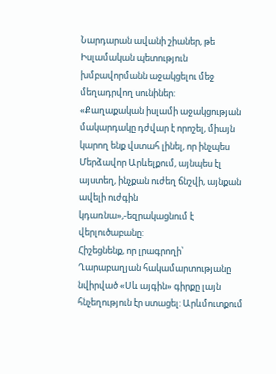Նարդարան ավանի շիաներ, թե Իսլամական պետություն խմբավորմանն աջակցելու մեջ մեղադրվող սունիներ:
«Քաղաքական իսլամի աջակցության մակարդակը դժվար է որոշել, միայն կարող ենք վստահ լինել, որ ինչպես Մերձավոր Արևելքում, այնպես էլ այստեղ, ինչքան ուժեղ ճնշվի, այնքան ավելի ուժգին կդառնա»,-եզրակացնում է վերլուծաբանը:
Հիշեցնենք, որ լրագրողի՝ Ղարաբաղյան հակամարտությանը նվիրված «Սև այգին» գիրքը լայն հնչեղություն էր ստացել: Արևմուտքում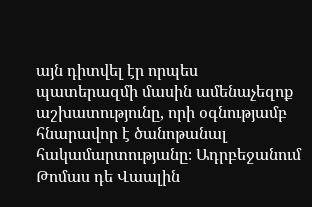այն դիտվել էր որպես պատերազմի մասին ամենաչեզոք աշխատությունը, որի օգնությամբ հնարավոր է ծանոթանալ հակամարտությանը։ Ադրբեջանում Թոմաս դե Վաալին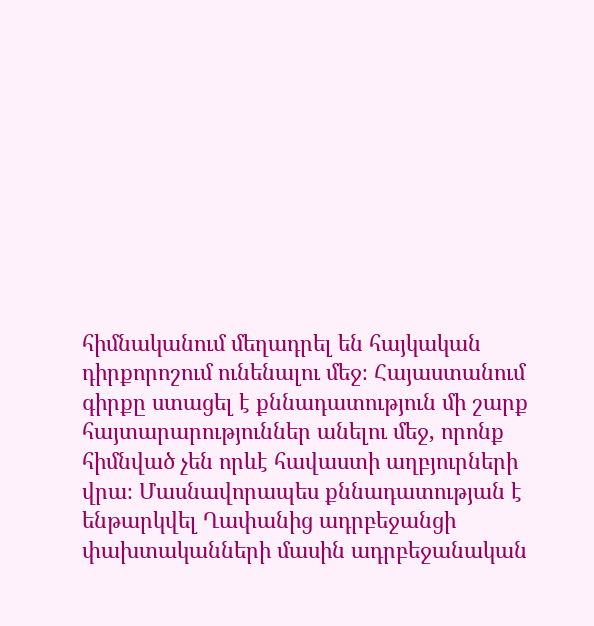հիմնականում մեղադրել են հայկական դիրքորոշում ունենալու մեջ։ Հայաստանում գիրքը ստացել է քննադատություն մի շարք հայտարարություններ անելու մեջ, որոնք հիմնված չեն որևէ հավաստի աղբյուրների վրա։ Մասնավորապես քննադատության է ենթարկվել Ղափանից ադրբեջանցի փախտականների մասին ադրբեջանական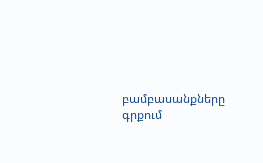բամբասանքները գրքում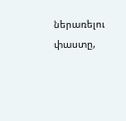ներառելու փաստը,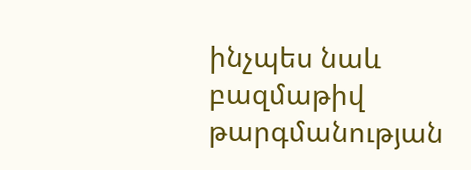ինչպես նաև բազմաթիվ թարգմանության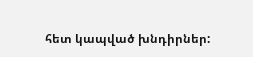հետ կապված խնդիրներ: